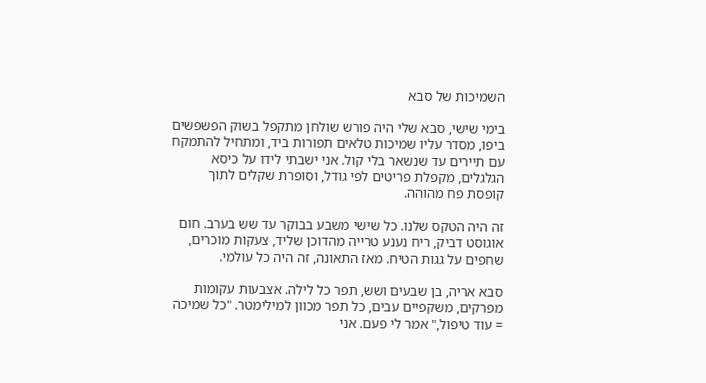השמיכות של סבא

בימי שישי, סבא שלי היה פורש שולחן מתקפל בשוק הפשפשים ביפו, מסדר עליו שמיכות טלאים תפורות ביד, ומתחיל להתמקח עם תיירים עד שנשאר בלי קול. אני ישבתי לידו על כיסא הגלגלים, מקפלת פריטים לפי גודל, וסופרת שקלים לתוך קופסת פח מהוהה.

זה היה הטקס שלנו. כל שישי משבע בבוקר עד שש בערב. חום אוגוסט דביק, ריח נענע טרייה מהדוכן שליד, צעקות מוכרים, שחפים על גגות הטיח. מאז התאונה, זה היה כל עולמי.

סבא אריה, בן שבעים ושש, תפר כל לילה. אצבעות עקומות מפרקים, משקפיים עבים, כל תפר מכוון למילימטר. "כל שמיכה = עוד טיפול," אמר לי פעם. אני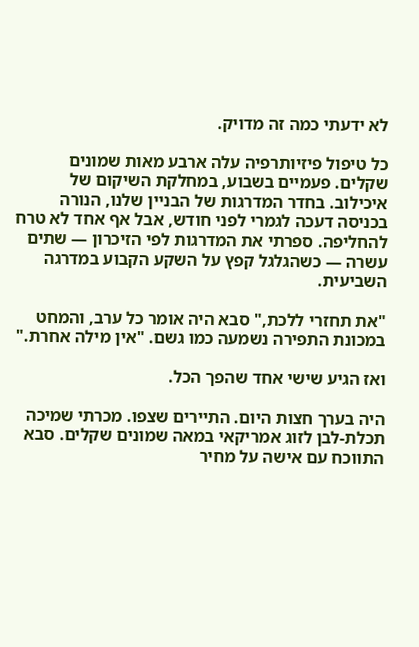לא ידעתי כמה זה מדויק.

כל טיפול פיזיותרפיה עלה ארבע מאות שמונים שקלים. פעמיים בשבוע, במחלקת השיקום של איכילוב. בחדר המדרגות של הבניין שלנו, הנורה בכניסה דעכה לגמרי לפני חודש, אבל אף אחד לא טרח להחליפה. ספרתי את המדרגות לפי הזיכרון — שתים עשרה — כשהגלגל קפץ על השקע הקבוע במדרגה השביעית.

"את תחזרי ללכת," סבא היה אומר כל ערב, והמחט במכונת התפירה נשמעה כמו גשם. "אין מילה אחרת."

ואז הגיע שישי אחד שהפך הכל.

היה בערך חצות היום. התיירים שצפו. מכרתי שמיכה תכלת-לבן לזוג אמריקאי במאה שמונים שקלים. סבא התווכח עם אישה על מחיר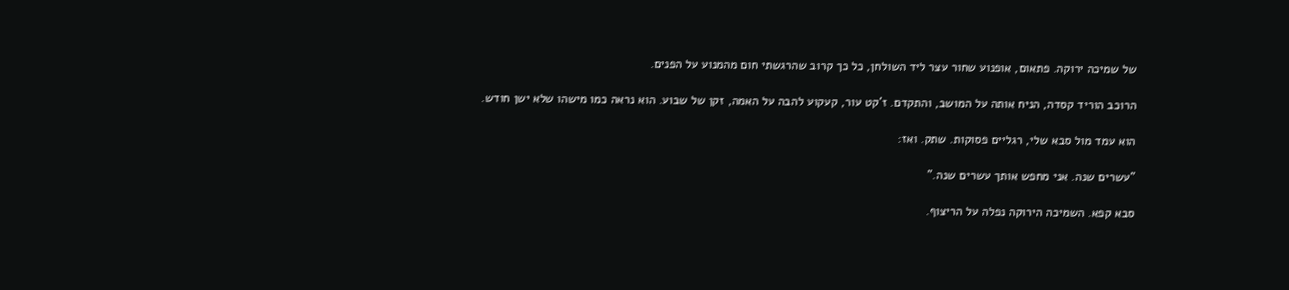של שמיכה ירוקה. פתאום, אופנוע שחור עצר ליד השולחן, כל כך קרוב שהרגשתי חום מהמנוע על הפנים.

הרוכב הוריד קסדה, הניח אותה על המושב, והתקדם. ז'קט עור, קעקוע להבה על האמה, זקן של שבוע. הוא נראה כמו מישהו שלא ישן חודש.

הוא עמד מול סבא שלי, רגליים פסוקות. שתק. ואז:

"עשרים שנה. אני מחפש אותך עשרים שנה."

סבא קפא. השמיכה הירוקה נפלה על הריצוף.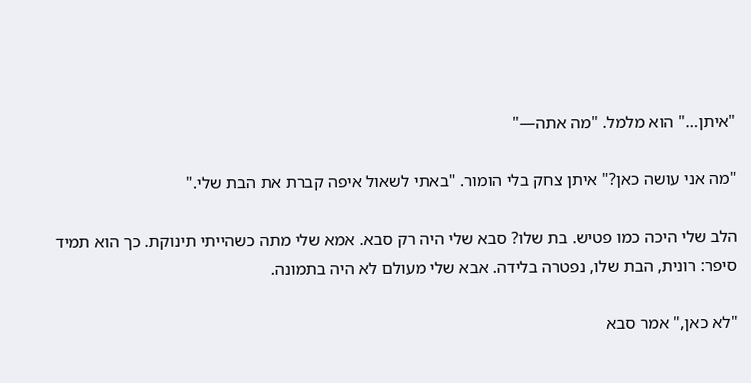"איתן…" הוא מלמל. "מה אתה—"

"מה אני עושה כאן?" איתן צחק בלי הומור. "באתי לשאול איפה קברת את הבת שלי."

הלב שלי היכה כמו פטיש. בת שלו? סבא שלי היה רק סבא. אמא שלי מתה כשהייתי תינוקת. כך הוא תמיד סיפר: רונית, הבת שלו, נפטרה בלידה. אבא שלי מעולם לא היה בתמונה.

"לא כאן," אמר סבא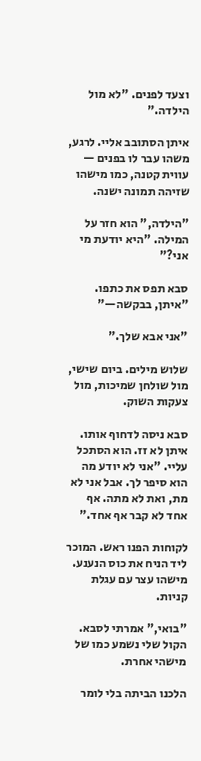וצעד לפנים. "לא מול הילדה."

איתן הסתובב אליי. לרגע, משהו עבר לו בפנים — עווית קטנה, כמו מישהו שזיהה תמונה ישנה.

"הילדה," הוא חזר על המילה. "היא יודעת מי אני?"

סבא תפס את כתפו. "איתן, בבקשה—"

"אני אבא שלך."

שלוש מילים. ביום שישי, מול שולחן שמיכות, מול צעקות השוק.

סבא ניסה לדחוף אותו. איתן לא זז. הוא הסתכל עליי. "אני לא יודע מה הוא סיפר לך. אבל אני לא מת, ואת לא מתה. אף אחד לא קבר אף אחד."

לקוחות הפנו ראש. המוכר ליד הניח את כוס הנענע. מישהו עצר עם עגלת קניות.

"בואי," אמרתי לסבא. הקול שלי נשמע כמו של מישהי אחרת.

הלכנו הביתה בלי לומר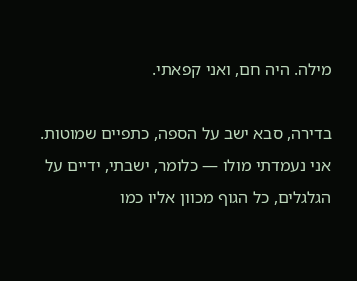מילה. היה חם, ואני קפאתי.

בדירה, סבא ישב על הספה, כתפיים שמוטות. אני נעמדתי מולו — כלומר, ישבתי, ידיים על הגלגלים, כל הגוף מכוון אליו כמו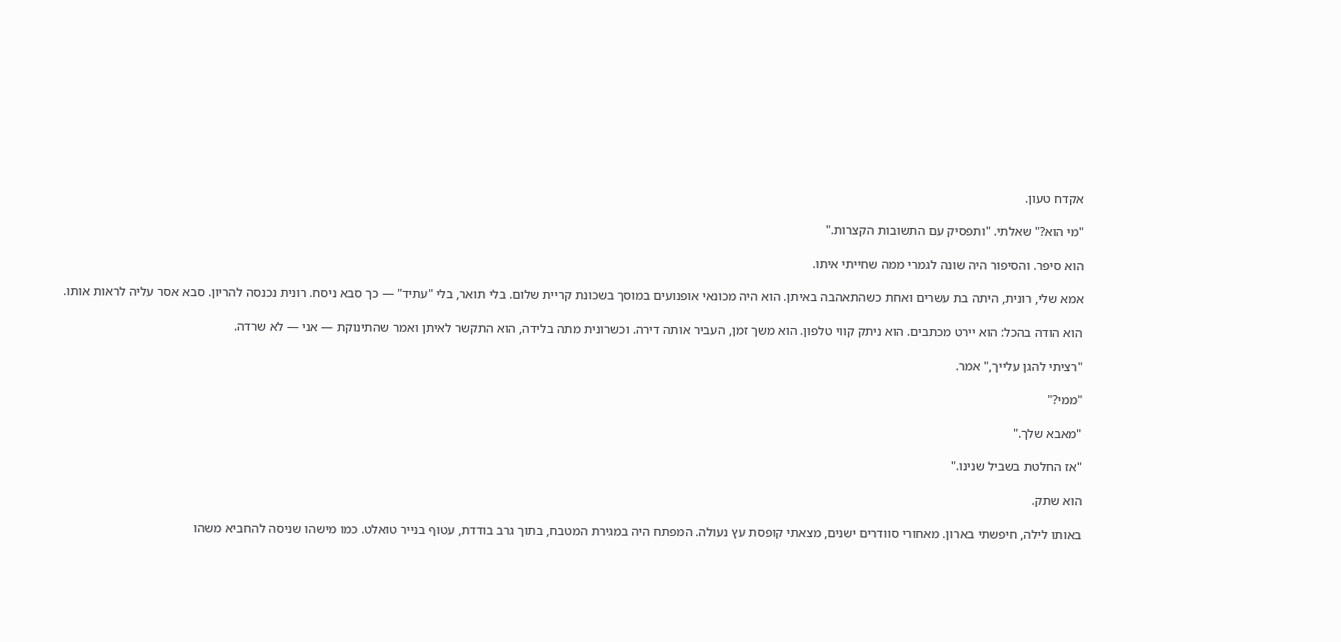אקדח טעון.

"מי הוא?" שאלתי. "ותפסיק עם התשובות הקצרות."

הוא סיפר. והסיפור היה שונה לגמרי ממה שחייתי איתו.

אמא שלי, רונית, היתה בת עשרים ואחת כשהתאהבה באיתן. הוא היה מכונאי אופנועים במוסך בשכונת קריית שלום. בלי תואר, בלי "עתיד" — כך סבא ניסח. רונית נכנסה להריון. סבא אסר עליה לראות אותו.

הוא הודה בהכל: הוא יירט מכתבים. הוא ניתק קווי טלפון. הוא משך זמן, העביר אותה דירה. וכשרונית מתה בלידה, הוא התקשר לאיתן ואמר שהתינוקת — אני — לא שרדה.

"רציתי להגן עלייך," אמר.

"ממי?"

"מאבא שלך."

"אז החלטת בשביל שנינו."

הוא שתק.

באותו לילה, חיפשתי בארון. מאחורי סוודרים ישנים, מצאתי קופסת עץ נעולה. המפתח היה במגירת המטבח, בתוך גרב בודדת, עטוף בנייר טואלט. כמו מישהו שניסה להחביא משהו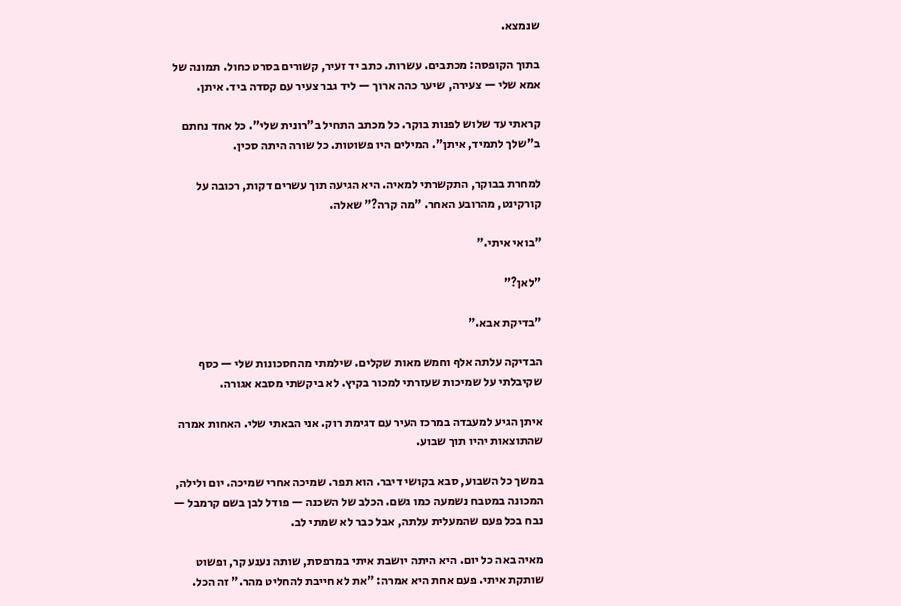שנמצא.

בתוך הקופסה: מכתבים. עשרות. כתב יד זעיר, קשורים בסרט כחול. תמונה של אמא שלי — צעירה, שיער כהה ארוך — ליד גבר צעיר עם קסדה ביד. איתן.

קראתי עד שלוש לפנות בוקר. כל מכתב התחיל ב"רונית שלי". כל אחד נחתם ב"שלך לתמיד, איתן". המילים היו פשוטות. כל שורה היתה סכין.

למחרת בבוקר, התקשרתי למאיה. היא הגיעה תוך עשרים דקות, רכובה על קורקינט, מהרובע האחר. "מה קרה?" שאלה.

"בואי איתי."

"לאן?"

"בדיקת אבא."

הבדיקה עלתה אלף וחמש מאות שקלים. שילמתי מהחסכונות שלי — כסף שקיבלתי על שמיכות שעזרתי למכור בקיץ. לא ביקשתי מסבא אגורה.

איתן הגיע למעבדה במרכז העיר עם דגימת רוק. אני הבאתי שלי. האחות אמרה שהתוצאות יהיו תוך שבוע.

במשך כל השבוע, סבא בקושי דיבר. הוא תפר. שמיכה אחרי שמיכה. יום ולילה, המכונה במטבח נשמעה כמו גשם. הכלב של השכנה — פודל לבן בשם קרמבל — נבח בכל פעם שהמעלית עלתה, אבל כבר לא שמתי לב.

מאיה באה כל יום. היא היתה יושבת איתי במרפסת, שותה נענע קר, ופשוט שותקת איתי. פעם אחת היא אמרה: "את לא חייבת להחליט מהר." זה הכל.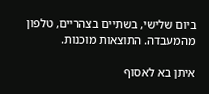ביום שלישי, בשתיים בצהריים, טלפון מהמעבדה. התוצאות מוכנות.

איתן בא לאסוף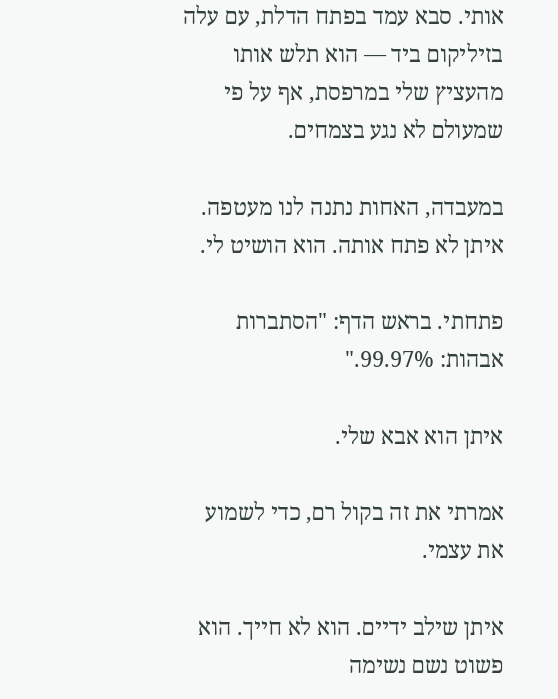אותי. סבא עמד בפתח הדלת, עם עלה בזיליקום ביד — הוא תלש אותו מהעציץ שלי במרפסת, אף על פי שמעולם לא נגע בצמחים.

במעבדה, האחות נתנה לנו מעטפה. איתן לא פתח אותה. הוא הושיט לי.

פתחתי. בראש הדף: "הסתברות אבהות: 99.97%."

איתן הוא אבא שלי.

אמרתי את זה בקול רם, כדי לשמוע את עצמי.

איתן שילב ידיים. הוא לא חייך. הוא פשוט נשם נשימה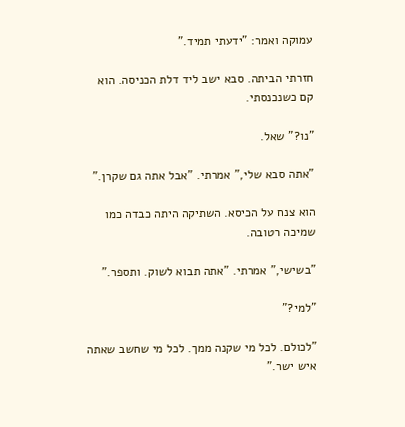עמוקה ואמר: "ידעתי תמיד."

חזרתי הביתה. סבא ישב ליד דלת הכניסה. הוא קם כשנכנסתי.

"נו?" שאל.

"אתה סבא שלי," אמרתי. "אבל אתה גם שקרן."

הוא צנח על הכיסא. השתיקה היתה כבדה כמו שמיכה רטובה.

"בשישי," אמרתי. "אתה תבוא לשוק. ותספר."

"למי?"

"לכולם. לכל מי שקנה ממך. לכל מי שחשב שאתה איש ישר."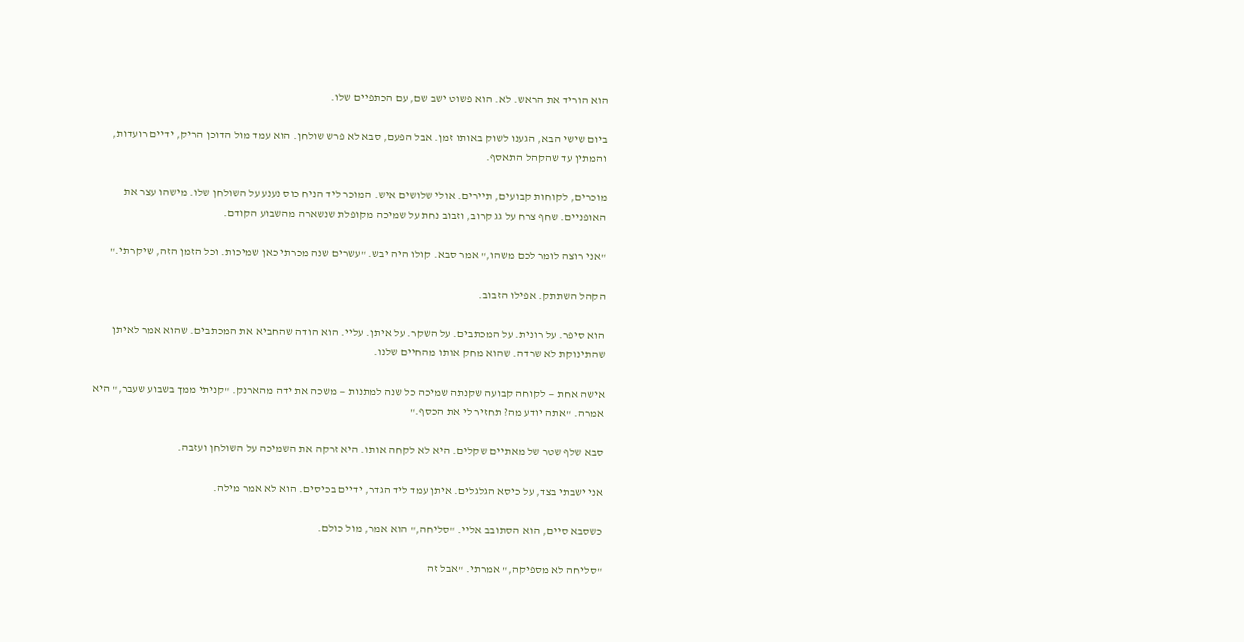הוא הוריד את הראש. לא. הוא פשוט ישב שם, עם הכתפיים שלו.

ביום שישי הבא, הגענו לשוק באותו זמן. אבל הפעם, סבא לא פרש שולחן. הוא עמד מול הדוכן הריק, ידיים רועדות, והמתין עד שהקהל התאסף.

מוכרים, לקוחות קבועים, תיירים. אולי שלושים איש. המוכר ליד הניח כוס נענע על השולחן שלו. מישהו עצר את האופניים. שחף צרח על גג קרוב, וזבוב נחת על שמיכה מקופלת שנשארה מהשבוע הקודם.

"אני רוצה לומר לכם משהו," אמר סבא. קולו היה יבש. "עשרים שנה מכרתי כאן שמיכות. וכל הזמן הזה, שיקרתי."

הקהל השתתק. אפילו הזבוב.

הוא סיפר. על רונית. על המכתבים. על השקר. על איתן. עליי. הוא הודה שהחביא את המכתבים. שהוא אמר לאיתן שהתינוקת לא שרדה. שהוא מחק אותו מהחיים שלנו.

אישה אחת — לקוחה קבועה שקנתה שמיכה כל שנה למתנות — משכה את ידה מהארנק. "קניתי ממך בשבוע שעבר," היא אמרה. "אתה יודע מה? תחזיר לי את הכסף."

סבא שלף שטר של מאתיים שקלים. היא לא לקחה אותו. היא זרקה את השמיכה על השולחן ועזבה.

אני ישבתי בצד, על כיסא הגלגלים. איתן עמד ליד הגדר, ידיים בכיסים. הוא לא אמר מילה.

כשסבא סיים, הוא הסתובב אליי. "סליחה," הוא אמר, מול כולם.

"סליחה לא מספיקה," אמרתי. "אבל זה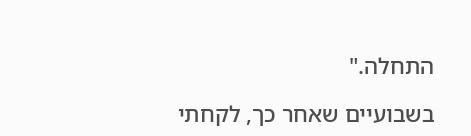התחלה."

בשבועיים שאחר כך, לקחתי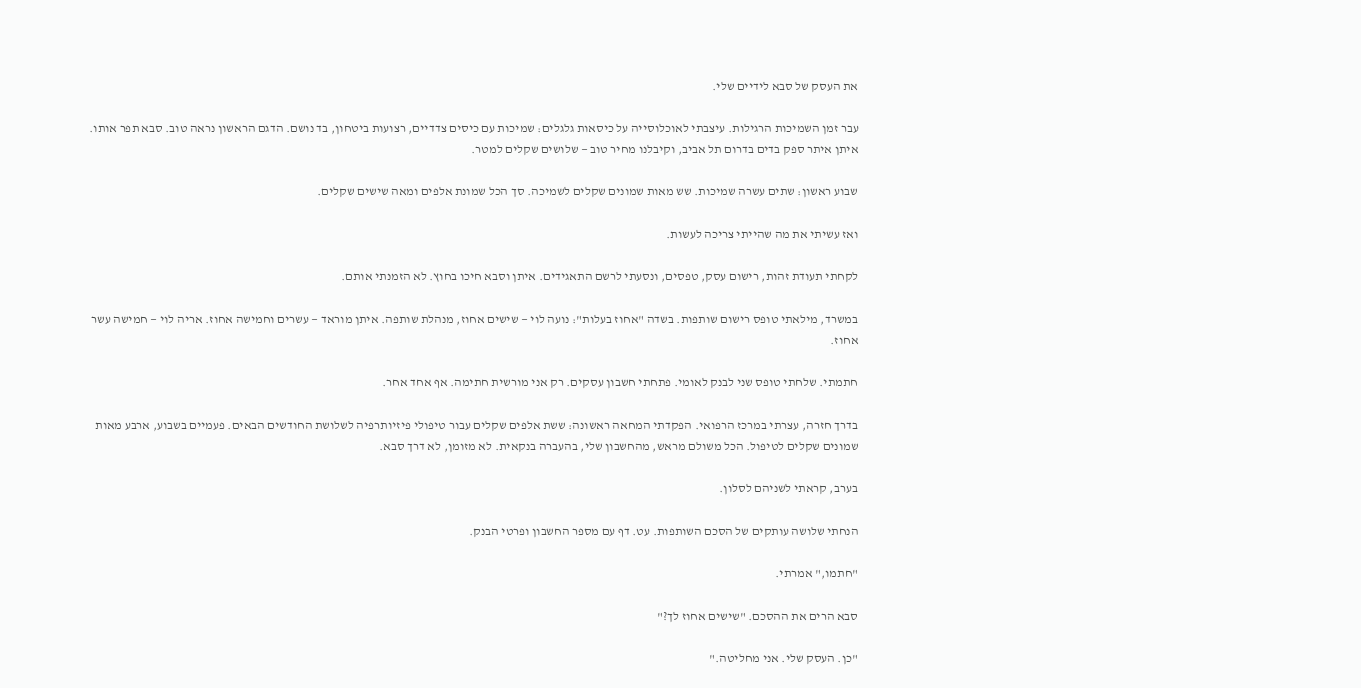את העסק של סבא לידיים שלי.

עבר זמן השמיכות הרגילות. עיצבתי לאוכלוסייה על כיסאות גלגלים: שמיכות עם כיסים צדדיים, רצועות ביטחון, בד נושם. הדגם הראשון נראה טוב. סבא תפר אותו. איתן איתר ספק בדים בדרום תל אביב, וקיבלנו מחיר טוב — שלושים שקלים למטר.

שבוע ראשון: שתים עשרה שמיכות. שש מאות שמונים שקלים לשמיכה. סך הכל שמונת אלפים ומאה שישים שקלים.

ואז עשיתי את מה שהייתי צריכה לעשות.

לקחתי תעודת זהות, רישום עסק, טפסים, ונסעתי לרשם התאגידים. איתן וסבא חיכו בחוץ. לא הזמנתי אותם.

במשרד, מילאתי טופס רישום שותפות. בשדה "אחוז בעלות": נועה לוי — שישים אחוז, מנהלת שותפה. איתן מוראד — עשרים וחמישה אחוז. אריה לוי — חמישה עשר אחוז.

חתמתי. שלחתי טופס שני לבנק לאומי. פתחתי חשבון עסקים. רק אני מורשית חתימה. אף אחד אחר.

בדרך חזרה, עצרתי במרכז הרפואי. הפקדתי המחאה ראשונה: ששת אלפים שקלים עבור טיפולי פיזיותרפיה לשלושת החודשים הבאים. פעמיים בשבוע, ארבע מאות שמונים שקלים לטיפול. הכל משולם מראש, מהחשבון שלי, בהעברה בנקאית. לא מזומן, לא דרך סבא.

בערב, קראתי לשניהם לסלון.

הנחתי שלושה עותקים של הסכם השותפות. עט. דף עם מספר החשבון ופרטי הבנק.

"חתמו," אמרתי.

סבא הרים את ההסכם. "שישים אחוז לך?"

"כן. העסק שלי. אני מחליטה."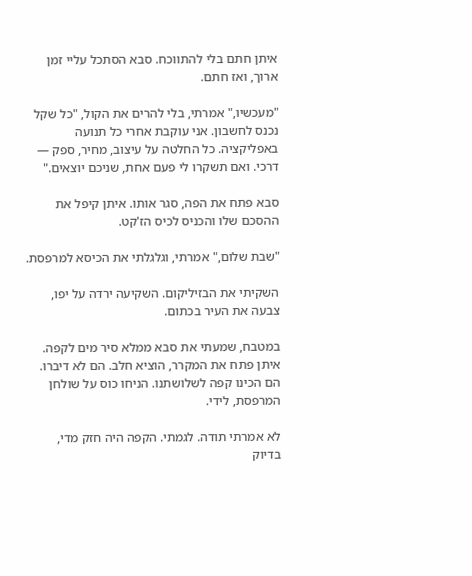איתן חתם בלי להתווכח. סבא הסתכל עליי זמן ארוך, ואז חתם.

"מעכשיו," אמרתי, בלי להרים את הקול, "כל שקל נכנס לחשבון. אני עוקבת אחרי כל תנועה באפליקציה. כל החלטה על עיצוב, מחיר, ספק — דרכי. ואם תשקרו לי פעם אחת, שניכם יוצאים."

סבא פתח את הפה, סגר אותו. איתן קיפל את ההסכם שלו והכניס לכיס הז'קט.

"שבת שלום," אמרתי, וגלגלתי את הכיסא למרפסת.

השקיתי את הבזיליקום. השקיעה ירדה על יפו, צבעה את העיר בכתום.

במטבח, שמעתי את סבא ממלא סיר מים לקפה. איתן פתח את המקרר, הוציא חלב. הם לא דיברו. הם הכינו קפה לשלושתנו. הניחו כוס על שולחן המרפסת, לידי.

לא אמרתי תודה. לגמתי. הקפה היה חזק מדי, בדיוק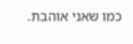כמו שאני אוהבת.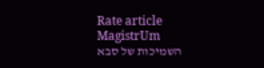Rate article
MagistrUm
השמיכות של סבא